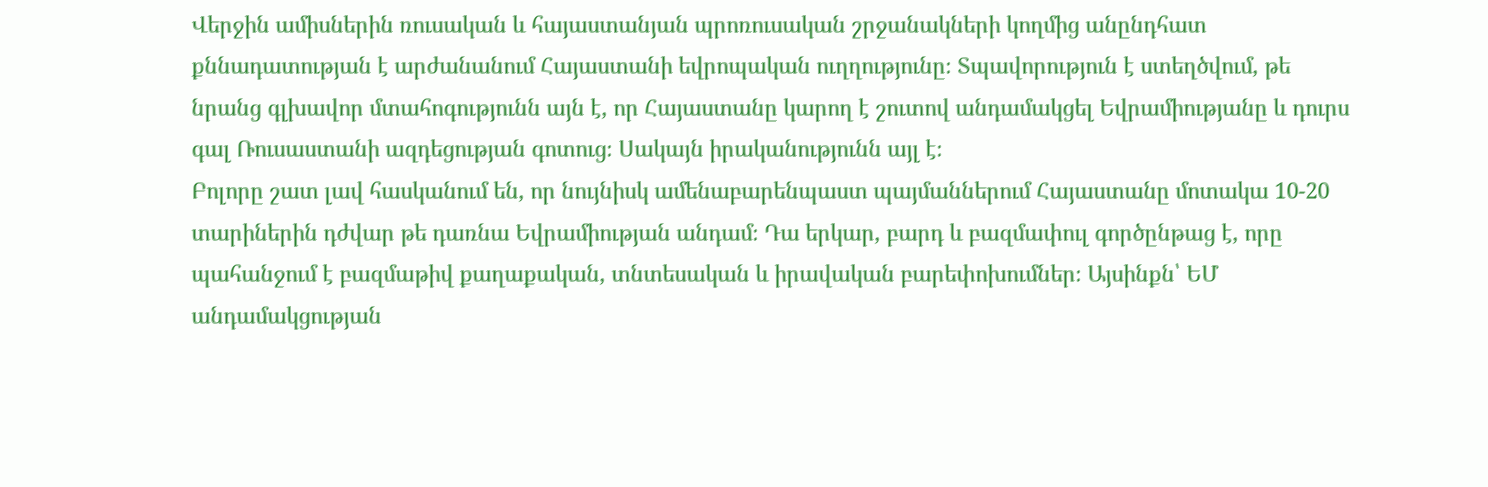Վերջին ամիսներին ռուսական և հայաստանյան պրոռուսական շրջանակների կողմից անընդհատ քննադատության է արժանանում Հայաստանի եվրոպական ուղղությունը։ Տպավորություն է ստեղծվում, թե նրանց գլխավոր մտահոգությունն այն է, որ Հայաստանը կարող է շուտով անդամակցել Եվրամիությանը և դուրս գալ Ռուսաստանի ազդեցության գոտուց։ Սակայն իրականությունն այլ է։
Բոլորը շատ լավ հասկանում են, որ նույնիսկ ամենաբարենպաստ պայմաններում Հայաստանը մոտակա 10-20 տարիներին դժվար թե դառնա Եվրամիության անդամ։ Դա երկար, բարդ և բազմափուլ գործընթաց է, որը պահանջում է բազմաթիվ քաղաքական, տնտեսական և իրավական բարեփոխումներ։ Այսինքն՝ ԵՄ անդամակցության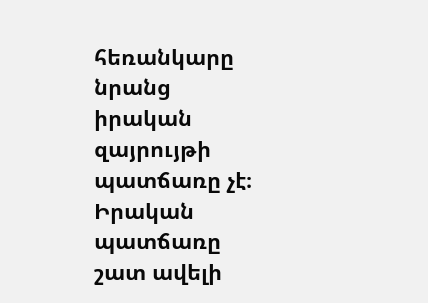հեռանկարը նրանց իրական զայրույթի պատճառը չէ։ Իրական պատճառը շատ ավելի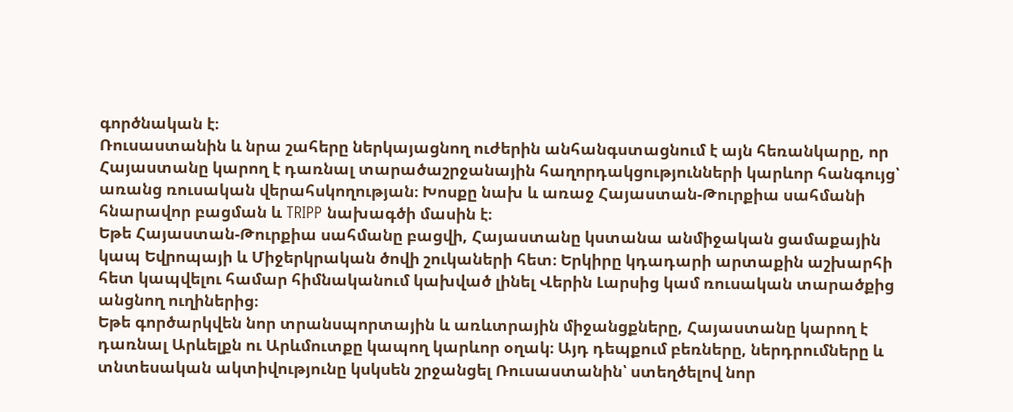գործնական է։
Ռուսաստանին և նրա շահերը ներկայացնող ուժերին անհանգստացնում է այն հեռանկարը, որ Հայաստանը կարող է դառնալ տարածաշրջանային հաղորդակցությունների կարևոր հանգույց՝ առանց ռուսական վերահսկողության։ Խոսքը նախ և առաջ Հայաստան-Թուրքիա սահմանի հնարավոր բացման և TRIPP նախագծի մասին է։
Եթե Հայաստան-Թուրքիա սահմանը բացվի, Հայաստանը կստանա անմիջական ցամաքային կապ Եվրոպայի և Միջերկրական ծովի շուկաների հետ։ Երկիրը կդադարի արտաքին աշխարհի հետ կապվելու համար հիմնականում կախված լինել Վերին Լարսից կամ ռուսական տարածքից անցնող ուղիներից։
Եթե գործարկվեն նոր տրանսպորտային և առևտրային միջանցքները, Հայաստանը կարող է դառնալ Արևելքն ու Արևմուտքը կապող կարևոր օղակ։ Այդ դեպքում բեռները, ներդրումները և տնտեսական ակտիվությունը կսկսեն շրջանցել Ռուսաստանին՝ ստեղծելով նոր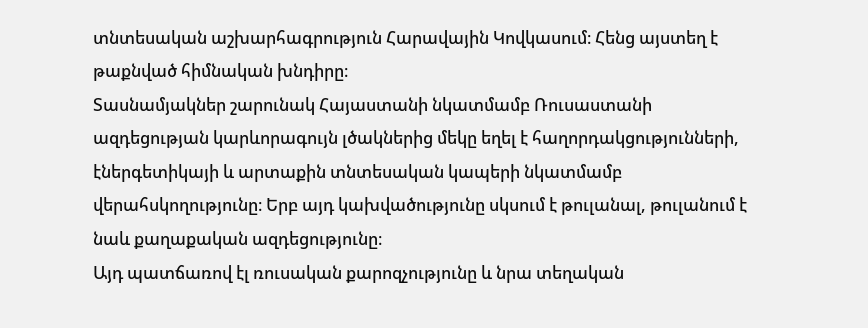տնտեսական աշխարհագրություն Հարավային Կովկասում։ Հենց այստեղ է թաքնված հիմնական խնդիրը։
Տասնամյակներ շարունակ Հայաստանի նկատմամբ Ռուսաստանի ազդեցության կարևորագույն լծակներից մեկը եղել է հաղորդակցությունների, էներգետիկայի և արտաքին տնտեսական կապերի նկատմամբ վերահսկողությունը։ Երբ այդ կախվածությունը սկսում է թուլանալ, թուլանում է նաև քաղաքական ազդեցությունը։
Այդ պատճառով էլ ռուսական քարոզչությունը և նրա տեղական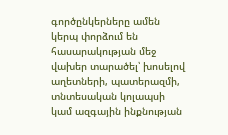գործընկերները ամեն կերպ փորձում են հասարակության մեջ վախեր տարածել՝ խոսելով աղետների, պատերազմի, տնտեսական կոլապսի կամ ազգային ինքնության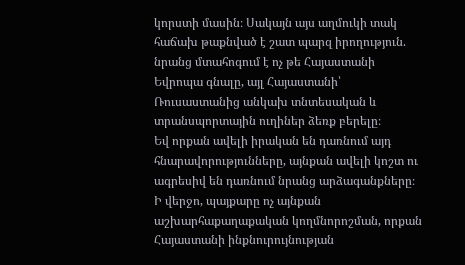կորստի մասին։ Սակայն այս աղմուկի տակ հաճախ թաքնված է շատ պարզ իրողություն. նրանց մտահոգում է ոչ թե Հայաստանի Եվրոպա գնալը, այլ Հայաստանի՝ Ռուսաստանից անկախ տնտեսական և տրանսպորտային ուղիներ ձեռք բերելը։
Եվ որքան ավելի իրական են դառնում այդ հնարավորությունները, այնքան ավելի կոշտ ու ագրեսիվ են դառնում նրանց արձագանքները։
Ի վերջո, պայքարը ոչ այնքան աշխարհաքաղաքական կողմնորոշման, որքան Հայաստանի ինքնուրույնության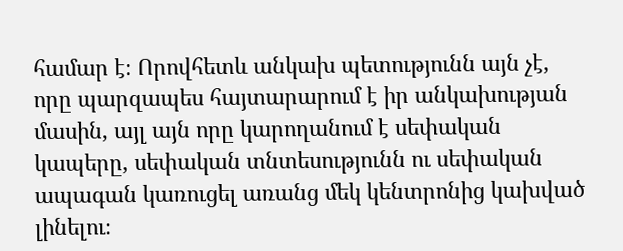համար է։ Որովհետև անկախ պետությունն այն չէ, որը պարզապես հայտարարում է իր անկախության մասին, այլ այն որը կարողանում է սեփական կապերը, սեփական տնտեսությունն ու սեփական ապագան կառուցել առանց մեկ կենտրոնից կախված լինելու։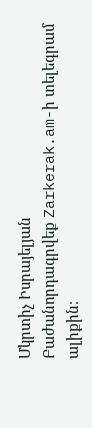Մկրտիչ Իսրայելյան
Բաժանորդագրվեք Zarkerak.am-ի տելեգրամ ալիքին։